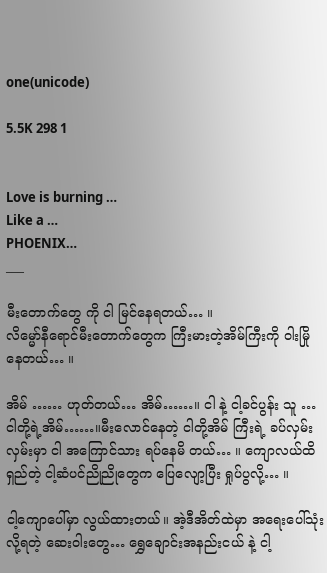one(unicode)

5.5K 298 1


Love is burning …
Like a …
PHOENIX…
___

မီးတောက်တွေ ကို ငါ မြင်နေရတယ်… ။
လိမ္မော်နီရောင်မီးတောက်တွေက ကြီးမားတဲ့အိမ်ကြီးကို ဝါးမြိုနေတယ်… ။

အိမ် …… ဟုတ်တယ်… အိမ်……။ ငါ နဲ့ ငါ့ခင်ပွန်း သူ … ငါတို့ရဲ့အိမ်……။မီးလောင်နေတဲ့ ငါတို့အိမ် ကြီးရဲ့ ခပ်လှမ်းလှမ်းမှာ ငါ အကြောင်သား ရပ်နေမိ တယ်… ။ ကျောလယ်ထိရှည်တဲ့ ငါ့ဆံပင်ညိုညိုတွေက ပြေလျော့ပြီး ရှုပ်ပွလို့… ။

ငါ့ကျောပေါ်မှာ လွယ်ထားတယ်။ အဲ့ဒီအိတ်ထဲမှာ အရေးပေါ်သုံးလို့ရတဲ့ ဆေးဝါးတွေ… ရွှေချောင်းအနည်းငယ် နဲ့ ငါ့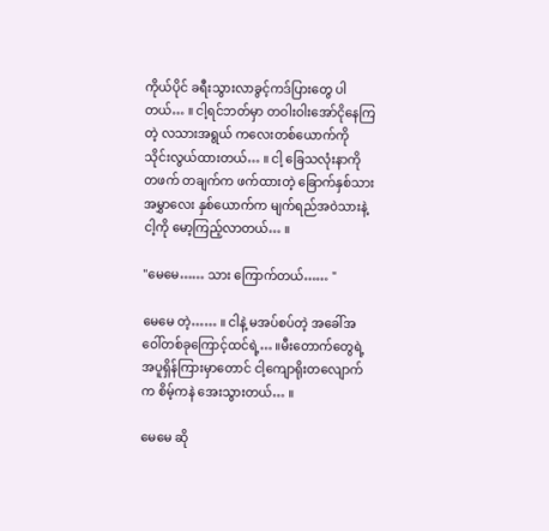ကိုယ်ပိုင် ခရီးသွားလာခွင့်ကဒ်ပြားတွေ ပါတယ်… ။ ငါ့ရင်ဘတ်မှာ တဝါးဝါးအော်ငိုနေကြတဲ့ လသားအရွယ် ကလေးတစ်ယောက်ကို သိုင်းလွယ်ထားတယ်… ။ ငါ့ ခြေသလုံးနာကို တဖက် တချက်က ဖက်ထားတဲ့ ခြောက်နှစ်သားအမွှာလေး နှစ်ယောက်က မျက်ရည်အဝဲသားနဲ့ ငါ့ကို မော့ကြည့်လာတယ်… ။

"မေမေ…… သား ကြောက်တယ်…… "

မေမေ တဲ့…… ။ ငါနဲ့ မအပ်စပ်တဲ့ အခေါ်အဝေါ်တစ်ခုကြောင့်ထင်ရဲ့… ။မီးတောက်တွေရဲ့ အပူရှိန်ကြားမှာတောင် ငါ့ကျောရိုးတလျောက်က စိမ့်ကနဲ အေးသွားတယ်… ။

မေမေ ဆို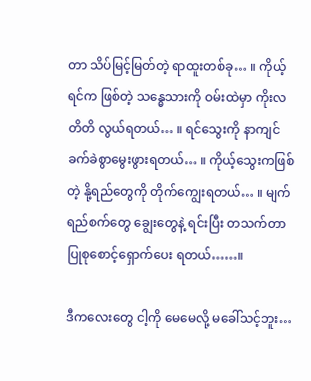တာ သိပ်မြင့်မြတ်တဲ့ ရာထူးတစ်ခု… ။ ကိုယ့်ရင်က ဖြစ်တဲ့ သန္ဓေသားကို ဝမ်းထဲမှာ ကိုးလတိတိ လွယ်ရတယ်… ။ ရင်သွေးကို နာကျင်ခက်ခဲစွာမွေးဖွားရတယ်… ။ ကိုယ့်သွေးကဖြစ်တဲ့ နို့ရည်တွေကို တိုက်ကျွေးရတယ်… ။ မျက်ရည်စက်တွေ ချွေးတွေနဲ့ ရင်းပြီး တသက်တာ ပြုစုစောင့်ရှောက်ပေး ရတယ်……။

ဒီကလေးတွေ ငါ့ကို မေမေလို့ မခေါ်သင့်ဘူး…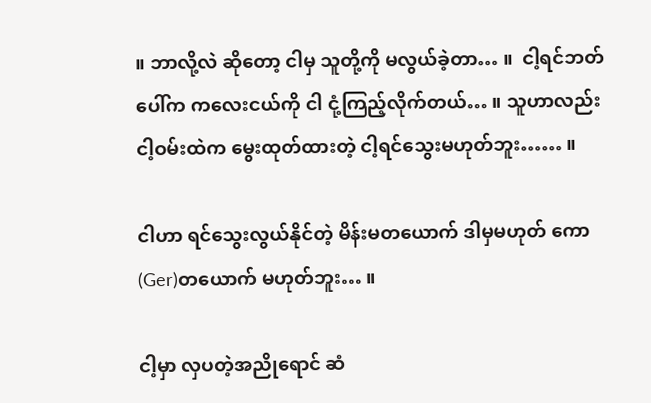။ ဘာလို့လဲ ဆိုတော့ ငါမှ သူတို့ကို မလွယ်ခဲ့တာ… ။  ငါ့ရင်ဘတ်ပေါ်က ကလေးငယ်ကို ငါ ငုံ့ကြည့်လိုက်တယ်… ။ သူဟာလည်း ငါ့ဝမ်းထဲက မွေးထုတ်ထားတဲ့ ငါ့ရင်သွေးမဟုတ်ဘူး…… ။

ငါဟာ ရင်သွေးလွယ်နိုင်တဲ့ မိန်းမတယောက် ဒါမှမဟုတ် ကော(Ger)တယောက် မဟုတ်ဘူး… ။

ငါ့မှာ လှပတဲ့အညိုရောင် ဆံ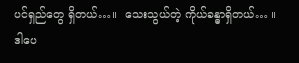ပင်ရှည်တွေ ရှိတယ်…။  သေးသွယ်တဲ့ ကိုယ်ခန္ဓာရှိတယ်… ။ ဒါပေ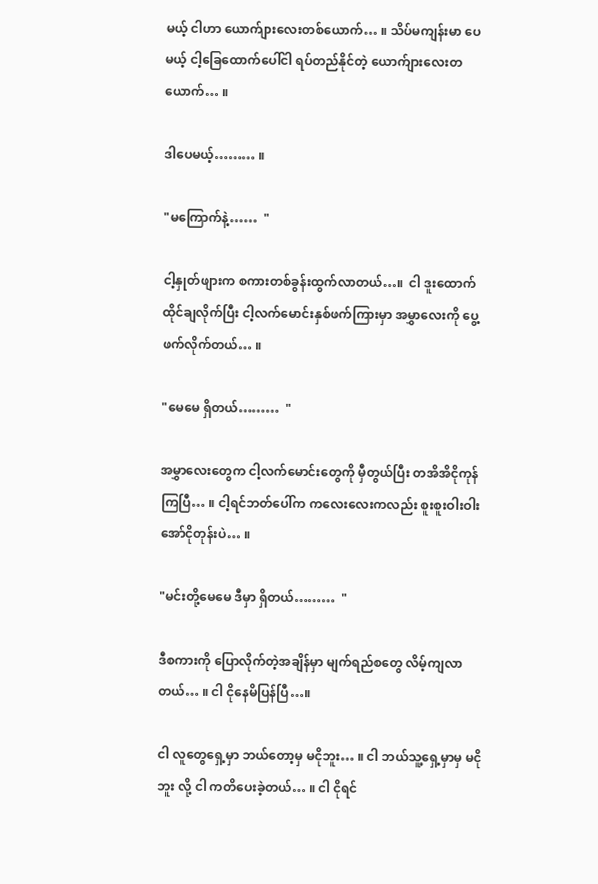မယ့် ငါဟာ ယောက်ျားလေးတစ်ယောက်… ။ သိပ်မကျန်းမာ ပေမယ့် ငါ့ခြေထောက်ပေါ်ငါ ရပ်တည်နိုင်တဲ့ ယောက်ျားလေးတယောက်… ။

ဒါပေမယ့်……… ။

"မကြောက်နဲ့……  "

ငါ့နှုတ်ဖျားက စကားတစ်ခွန်းထွက်လာတယ်…။  ငါ ဒူးထောက်ထိုင်ချလိုက်ပြီး ငါ့လက်မောင်းနှစ်ဖက်ကြားမှာ အမွှာလေးကို ပွေ့ဖက်လိုက်တယ်… ။

"မေမေ ရှိတယ်………  "

အမွှာလေးတွေက ငါ့လက်မောင်းတွေကို မှီတွယ်ပြီး တအိအိငိုကုန်ကြပြီ… ။ ငါ့ရင်ဘတ်ပေါ်က ကလေးလေးကလည်း စူးစူးဝါးဝါးအော်ငိုတုန်းပဲ… ။

"မင်းတို့မေမေ ဒီမှာ ရှိတယ်………  "

ဒီစကားကို ပြောလိုက်တဲ့အချိန်မှာ မျက်ရည်စတွေ လိမ့်ကျလာတယ်… ။ ငါ ငိုနေမိပြန်ပြီ…။

ငါ လူတွေရှေ့မှာ ဘယ်တော့မှ မငိုဘူး… ။ ငါ ဘယ်သူ့ရှေ့မှာမှ မငိုဘူး လို့ ငါ ကတိပေးခဲ့တယ်… ။ ငါ ငိုရင်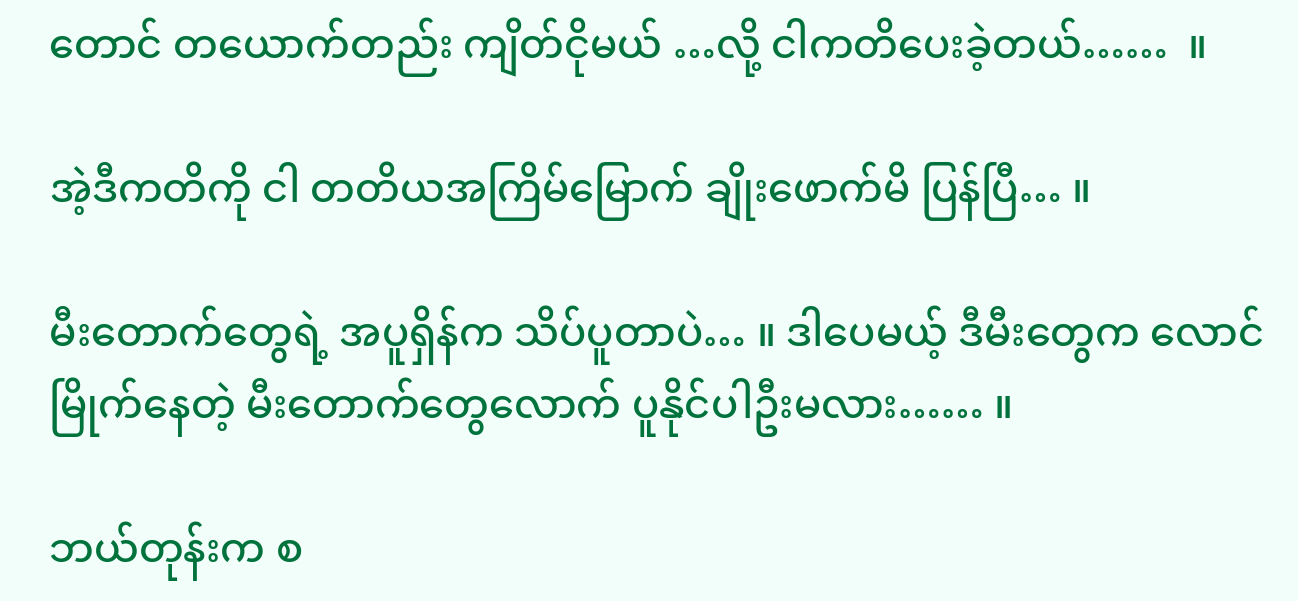တောင် တယောက်တည်း ကျိတ်ငိုမယ် …လို့ ငါကတိပေးခဲ့တယ်……  ။

အဲ့ဒီကတိကို ငါ တတိယအကြိမ်မြောက် ချိုးဖောက်မိ ပြန်ပြီ… ။

မီးတောက်တွေရဲ့ အပူရှိန်က သိပ်ပူတာပဲ… ။ ဒါပေမယ့် ဒီမီးတွေက လောင်မြိုက်နေတဲ့ မီးတောက်တွေလောက် ပူနိုင်ပါဦးမလား…… ။

ဘယ်တုန်းက စ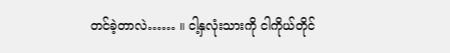တင်ခဲ့တာလဲ…… ။ ငါ့နှလုံးသားကို ငါကိုယ်တိုင်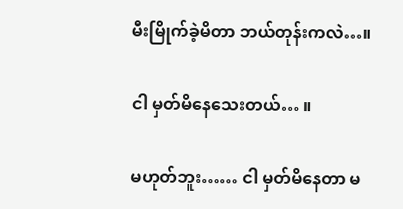မီးမြိုက်ခဲ့မိတာ ဘယ်တုန်းကလဲ…။

ငါ မှတ်မိနေသေးတယ်… ။

မဟုတ်ဘူး…… ငါ မှတ်မိနေတာ မ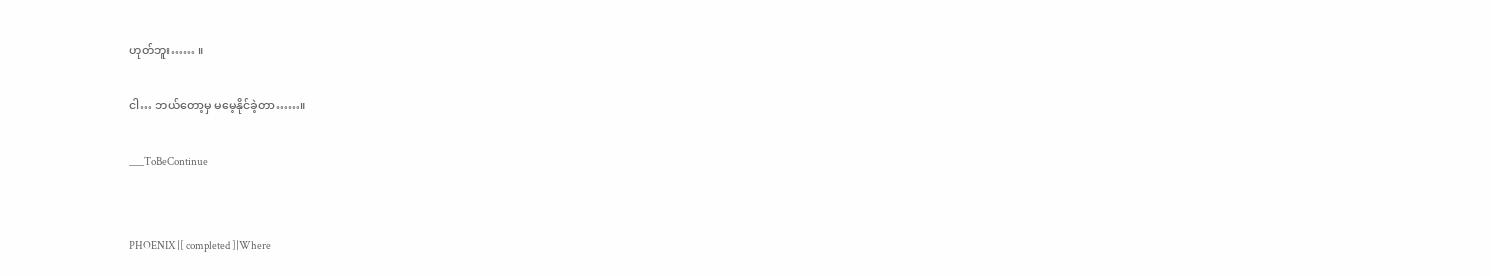ဟုတ်ဘူး…… ။

ငါ… ဘယ်တော့မှ မမေ့နိုင်ခဲ့တာ……။

___ToBeContinue


PHOENIX |[ completed ]|Where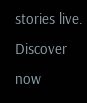stories live. Discover now